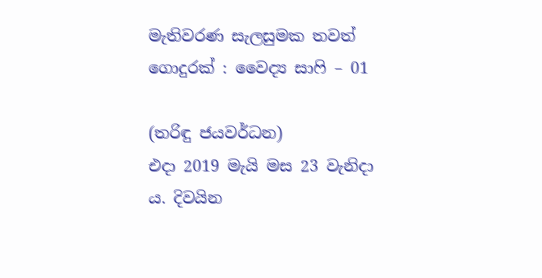මැතිවරණ සැලසුමක තවත් ගොදුරක් : වෛද්‍ය සාෆි – 01

(තරිඳු ජයවර්ධන)
එදා 2019 මැයි මස 23 වැනිදා ය. දිවයින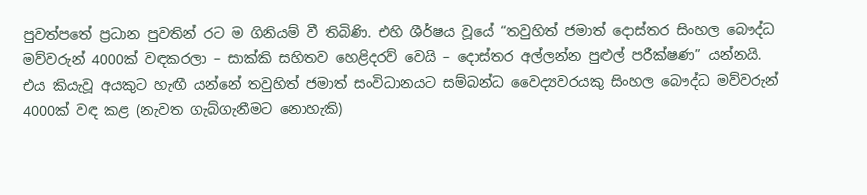පුවත්පතේ ප්‍රධාන පුවතින් රට ම ගිනියම් වී තිබිණි. එහි ශීර්ෂය වූයේ “තවුහිත් ජමාත් දොස්තර සිංහල බෞද්ධ මව්වරුන් 4000ක් වඳකරලා – සාක්කි සහිතව හෙළිදරව් වෙයි – දොස්තර අල්ලන්න පුළුල් පරීක්ෂණ” යන්නයි. එය කියැවූ අයකුට හැඟී යන්නේ තවුහිත් ජමාත් සංවිධානයට සම්බන්ධ වෛද්‍යවරයකු සිංහල බෞද්ධ මව්වරුන් 4000ක් වඳ කළ (නැවත ගැබ්ගැනීමට නොහැකි)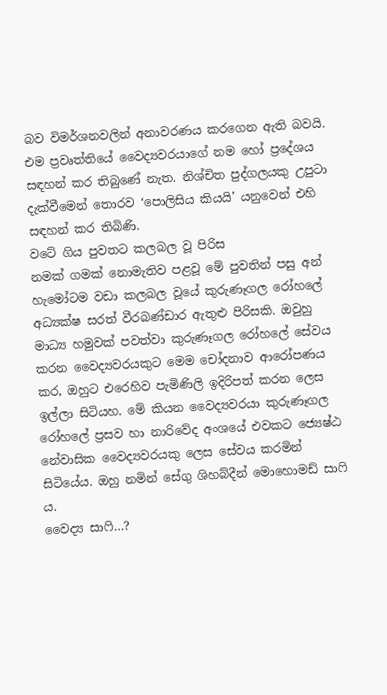බව විමර්ශනවලින් අනාවරණය කරගෙන ඇති බවයි. එම ප්‍රවෘත්තියේ වෛද්‍යවරයාගේ නම හෝ ප්‍රදේශය සඳහන් කර තිබුණේ නැත. නිශ්චිත පුද්ගලයකු උපුටා දැක්වීමෙන් තොරව ‘පොලිසිය කියයි’ යනුවෙන් එහි සඳහන් කර තිබිණි.
වටේ ගිය පුවතට කලබල වූ පිරිස
නමක් ගමක් නොමැතිව පළවූ මේ පුවතින් පසු අන් හැමෝටම වඩා කලබල වූයේ කුරුණෑගල රෝහලේ අධ්‍යක්ෂ සරත් වීරබණ්ඩාර ඇතුළු පිරිසකි. ඔවුහු මාධ්‍ය හමුවක් පවත්වා කුරුණෑගල රෝහලේ සේවය කරන වෛද්‍යවරයකුට මෙම චෝදනාව ආරෝපණය කර, ඔහුට එරෙහිව පැමිණිලි ඉදිරිපත් කරන ලෙස ඉල්ලා සිටියහ. මේ කියන වෛද්‍යවරයා කුරුණෑගල රෝහලේ ප්‍රසව හා නාරිවේද අංශයේ එවකට ජ්‍යෙෂ්ඨ නේවාසික වෛද්‍යවරයකු ලෙස සේවය කරමින් සිටියේය. ඔහු නමින් සේගු ශිහබ්දීන් මොහොමඩ් සාෆි ය.
වෛද්‍ය සාෆි…?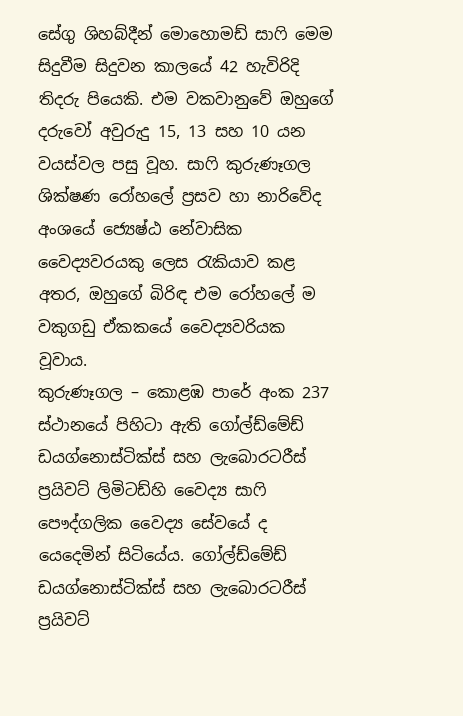සේගු ශිහබ්දීන් මොහොමඩ් සාෆි මෙම සිදුවීම සිදුවන කාලයේ 42 හැවිරිදි තිදරු පියෙකි. එම වකවානුවේ ඔහුගේ දරුවෝ අවුරුදු 15, 13 සහ 10 යන වයස්වල පසු වූහ. සාෆි කුරුණෑගල ශික්ෂණ රෝහලේ ප්‍රසව හා නාරිවේද අංශයේ ජ්‍යෙෂ්ඨ නේවාසික වෛද්‍යවරයකු ලෙස රැකියාව කළ අතර, ඔහුගේ බිරිඳ එම රෝහලේ ම වකුගඩු ඒකකයේ වෛද්‍යවරියක වූවාය.
කුරුණෑගල – කොළඹ පාරේ අංක 237 ස්ථානයේ පිහිටා ඇති ගෝල්ඩ්මේඩ් ඩයග්නොස්ටික්ස් සහ ලැබොරටරීස් ප්‍රයිවට් ලිමිටඩ්හි වෛද්‍ය සාෆි පෞද්ගලික වෛද්‍ය සේවයේ ද යෙදෙමින් සිටියේය. ගෝල්ඩ්මේඩ් ඩයග්නොස්ටික්ස් සහ ලැබොරටරීස් ප්‍රයිවට්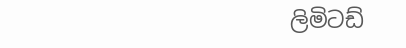ලිමිටඩ්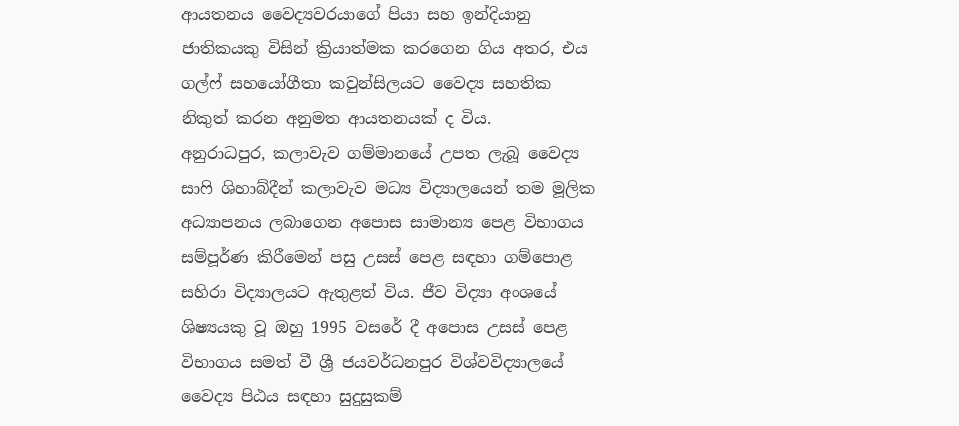ආයතනය වෛද්‍යවරයාගේ පියා සහ ඉන්දියානු ජාතිකයකු විසින් ක්‍රියාත්මක කරගෙන ගිය අතර, එය ගල්ෆ් සහයෝගීතා කවුන්සිලයට වෛද්‍ය සහතික නිකුත් කරන අනුමත ආයතනයක් ද විය.
අනුරාධපුර, කලාවැව ගම්මානයේ උපත ලැබූ වෛද්‍ය සාෆි ශිහාබ්දීන් කලාවැව මධ්‍ය විද්‍යාලයෙන් තම මූලික අධ්‍යාපනය ලබාගෙන අපොස සාමාන්‍ය පෙළ විභාගය සම්පූර්ණ කිරීමෙන් පසු උසස් පෙළ සඳහා ගම්පොළ සහිරා විද්‍යාලයට ඇතුළත් විය. ජීව විද්‍යා අංශයේ ශිෂ්‍යයකු වූ ඔහු 1995 වසරේ දී අපොස උසස් පෙළ විභාගය සමත් වී ශ්‍රී ජයවර්ධනපුර විශ්වවිද්‍යාලයේ වෛද්‍ය පිඨය සඳහා සුදුසුකම්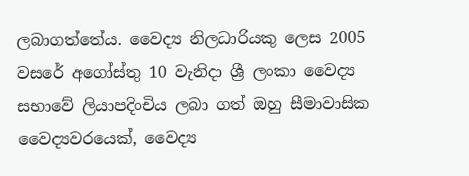ලබාගත්තේය. වෛද්‍ය නිලධාරියකු ලෙස 2005 වසරේ අගෝස්තු 10 වැනිදා ශ්‍රී ලංකා වෛද්‍ය සභාවේ ලියාපදිංචිය ලබා ගත් ඔහු සීමාවාසික වෛද්‍යවරයෙක්, වෛද්‍ය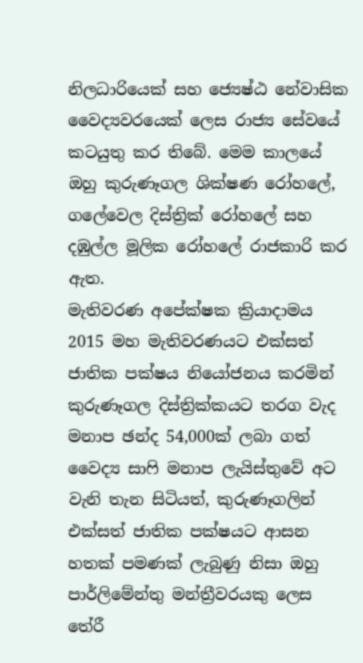නිලධාරියෙක් සහ ජ්‍යෙෂ්ඨ නේවාසික වෛද්‍යවරයෙක් ලෙස රාජ්‍ය සේවයේ කටයුතු කර තිබේ. මෙම කාලයේ ඔහු කුරුණෑගල ශික්ෂණ රෝහලේ, ගලේවෙල දිස්ත්‍රික් රෝහලේ සහ දඹුල්ල මූලික රෝහලේ රාජකාරි කර ඇත.
මැතිවරණ අපේක්ෂක ක්‍රියාදාමය
2015 මහ මැතිවරණයට එක්සත් ජාතික පක්ෂය නියෝජනය කරමින් කුරුණෑගල දිස්ත්‍රික්කයට තරග වැද මනාප ඡන්ද 54,000ක් ලබා ගත් වෛද්‍ය සාෆි මනාප ලැයිස්තුවේ අට වැනි තැන සිටියත්, කුරුණෑගලින් එක්සත් ජාතික පක්ෂයට ආසන හතක් පමණක් ලැබුණු නිසා ඔහු පාර්ලිමේන්තු මන්ත්‍රීවරයකු ලෙස තේරී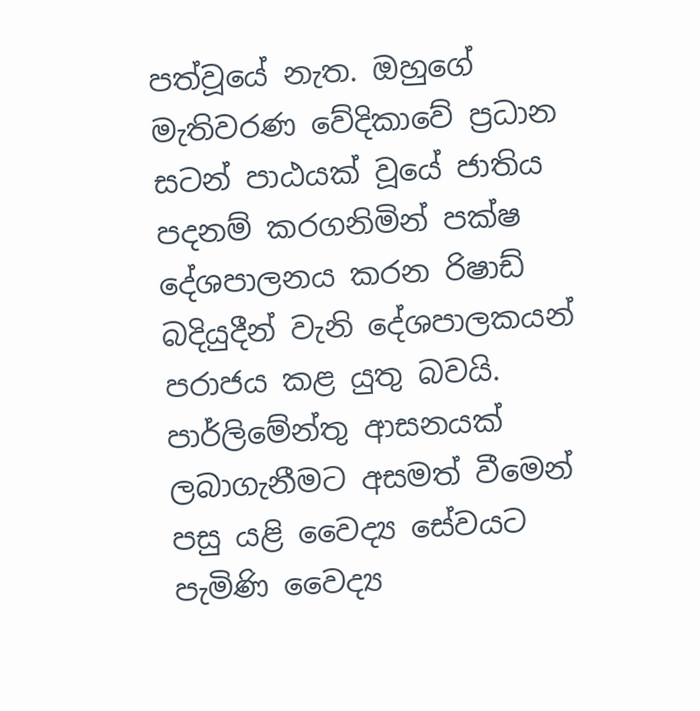පත්වූයේ නැත. ඔහුගේ මැතිවරණ වේදිකාවේ ප්‍රධාන සටන් පාඨයක් වූයේ ජාතිය පදනම් කරගනිමින් පක්ෂ දේශපාලනය කරන රිෂාඩ් බදියුදීන් වැනි දේශපාලකයන් පරාජය කළ යුතු බවයි.
පාර්ලිමේන්තු ආසනයක් ලබාගැනීමට අසමත් වීමෙන් පසු යළි වෛද්‍ය සේවයට පැමිණි වෛද්‍ය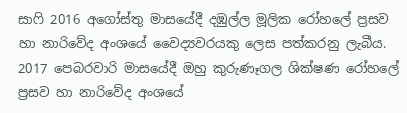සාෆි 2016 අගෝස්තු මාසයේදී දඹුල්ල මූලික රෝහලේ ප්‍රසව හා නාරිවේද අංශයේ වෛද්‍යවරයකු ලෙස පත්කරනු ලැබීය. 2017 පෙබරවාරි මාසයේදී ඔහු කුරුණෑගල ශික්ෂණ රෝහලේ ප්‍රසව හා නාරිවේද අංශයේ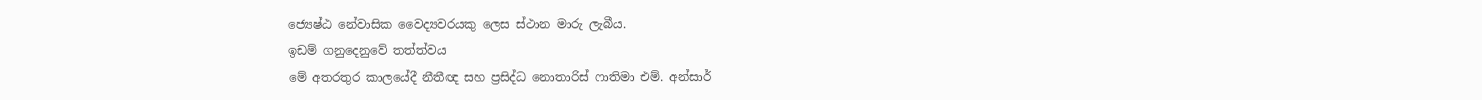ජ්‍යෙෂ්ඨ නේවාසික වෛද්‍යවරයකු ලෙස ස්ථාන මාරු ලැබීය.
ඉඩම් ගනුදෙනුවේ තත්ත්වය
මේ අතරතුර කාලයේදී නීතීඥ සහ ප්‍රසිද්ධ නොතාරිස් ෆාතිමා එම්. අන්සාර්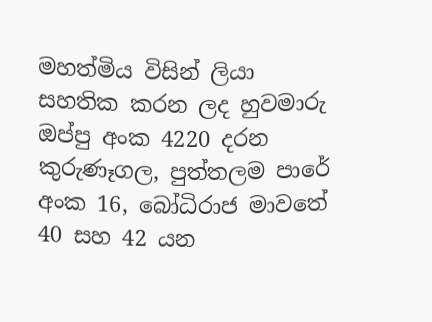මහත්මිය විසින් ලියා සහතික කරන ලද හුවමාරු ඔප්පු අංක 4220 දරන කුරුණෑගල, පුත්තලම පාරේ අංක 16, බෝධිරාජ මාවතේ 40 සහ 42 යන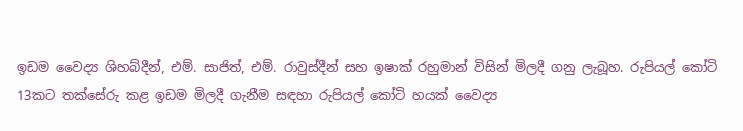ඉඩම වෛද්‍ය ශිහබ්දීන්, එම්. සාජිත්, එම්. රාවුස්දීන් සහ ඉෂාක් රහුමාන් විසින් මිලදී ගනු ලැබූහ. රුපියල් කෝටි 13කට තක්සේරු කළ ඉඩම මිලදී ගැනීම සඳහා රුපියල් කෝටි හයක් වෛද්‍ය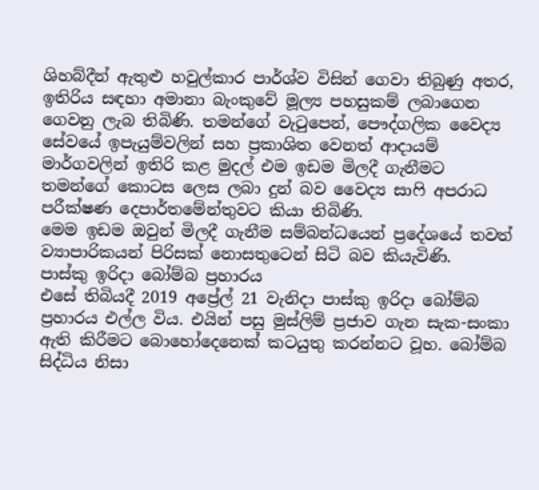ශිහබ්දීන් ඇතුළු හවුල්කාර පාර්ශ්ව විසින් ගෙවා තිබුණු අතර, ඉතිරිය සඳහා අමානා බැංකුවේ මූල්‍ය පහසුකම් ලබාගෙන ගෙවනු ලැබ තිබිණි. තමන්ගේ වැටුපෙන්, පෞද්ගලික වෛද්‍ය සේවයේ ඉපැයුම්වලින් සහ ප්‍රකාශිත වෙනත් ආදායම් මාර්ගවලින් ඉතිරි කළ මුදල් එම ඉඩම මිලදී ගැනීමට තමන්ගේ කොටස ලෙස ලබා දුන් බව වෛද්‍ය සාෆි අපරාධ පරීක්ෂණ දෙපාර්තමේන්තුවට කියා තිබිණි.
මෙම ඉඩම ඔවුන් මිලදී ගැනීම සම්බන්ධයෙන් ප්‍රදේශයේ තවත් ව්‍යාපාරිකයන් පිරිසක් නොසතුටෙන් සිටි බව කියැවිණි.
පාස්කු ඉරිදා බෝම්බ ප්‍රහාරය
එසේ තිබියදී 2019 අප්‍රේල් 21 වැනිදා පාස්කු ඉරිදා බෝම්බ ප්‍රහාරය එල්ල විය. එයින් පසු මුස්ලිම් ප්‍රජාව ගැන සැක-සංකා ඇති කිරීමට බොහෝදෙනෙක් කටයුතු කරන්නට වූහ. බෝම්බ සිද්ධිය නිසා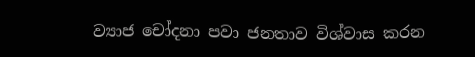ව්‍යාජ චෝදනා පවා ජනතාව විශ්වාස කරන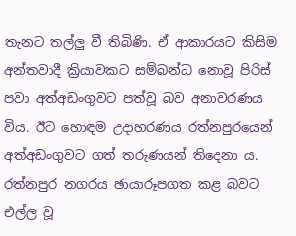තැනට තල්ලු වී තිබිණි. ඒ ආකාරයට කිසිම අන්තවාදී ක්‍රියාවකට සම්බන්ධ නොවූ පිරිස් පවා අත්අඩංගුවට පත්වූ බව අනාවරණය විය. ඊට හොඳම උදාහරණය රත්නපුරයෙන් අත්අඩංගුවට ගත් තරුණයන් තිදෙනා ය. රත්නපුර නගරය ඡායාරූපගත කළ බවට එල්ල වූ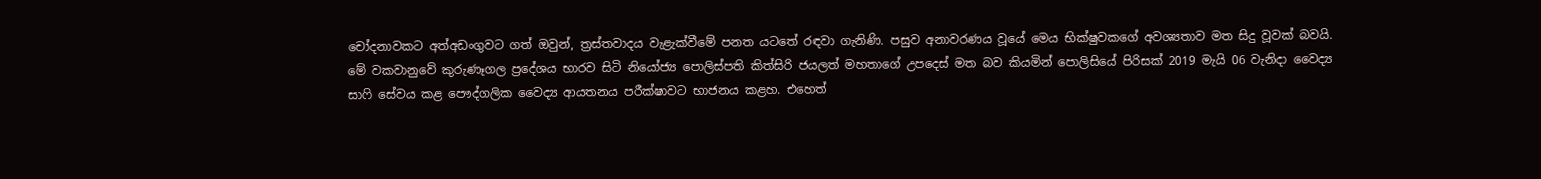චෝදනාවකට අත්අඩංගුවට ගත් ඔවුන්, ත්‍රස්තවාදය වැළැක්වීමේ පනත යටතේ රඳවා ගැනිණි. පසුව අනාවරණය වූයේ මෙය භික්ෂුවකගේ අවශ්‍යතාව මත සිදු වූවක් බවයි.
මේ වකවානුවේ කුරුණෑගල ප්‍රදේශය භාරව සිටි නියෝජ්‍ය පොලිස්පති කිත්සිරි ජයලත් මහතාගේ උපදෙස් මත බව කියමින් පොලිසියේ පිරිසක් 2019 මැයි 06 වැනිදා වෛද්‍ය සාෆි සේවය කළ පෞද්ගලික වෛද්‍ය ආයතනය පරීක්ෂාවට භාජනය කළහ. එහෙත්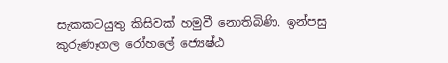සැකකටයුතු කිසිවක් හමුවී නොතිබිණි. ඉන්පසු කුරුණෑගල රෝහලේ ජ්‍යෙෂ්ඨ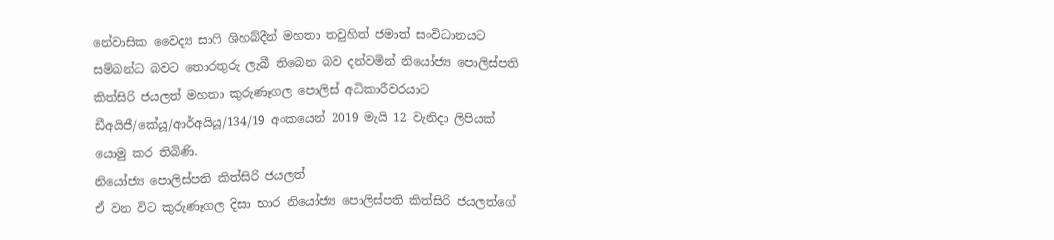නේවාසික වෛද්‍ය සාෆි ශිහබ්දීන් මහතා තවුහිත් ජමාත් සංවිධානයට සම්බන්ධ බවට තොරතුරු ලැබී තිබෙන බව දන්වමින් නියෝජ්‍ය පොලිස්පති කිත්සිරි ජයලත් මහතා කුරුණෑගල පොලිස් අධිකාරීවරයාට ඩීඅයිජී/කේයූ/ආර්අයියූ/134/19 අංකයෙන් 2019 මැයි 12 වැනිදා ලිපියක් යොමු කර තිබිණි.
නියෝජ්‍ය පොලිස්පති කිත්සිරි ජයලත්
ඒ වන විට කුරුණෑගල දිසා භාර නියෝජ්‍ය පොලිස්පති කිත්සිරි ජයලත්ගේ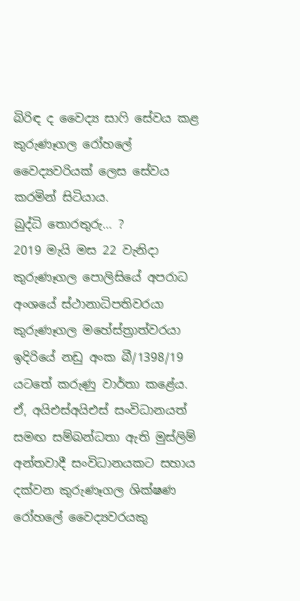බිරිඳ ද වෛද්‍ය සාෆි සේවය කළ කුරුණෑගල රෝහලේ වෛද්‍යවරියක් ලෙස සේවය කරමින් සිටියාය.
බුද්ධි තොරතුරු… ?
2019 මැයි මස 22 වැනිදා කුරුණෑගල පොලිසියේ අපරාධ අංශයේ ස්ථානාධිපතිවරයා කුරුණෑගල මහේස්ත්‍රාත්වරයා ඉදිරියේ නඩු අංක බී/1398/19 යටතේ කරුණු වාර්තා කළේය. ඒ, අයිඑස්අයිඑස් සංවිධානයත් සමඟ සම්බන්ධතා ඇති මුස්ලිම් අන්තවාදී සංවිධානයකට සහාය දක්වන කුරුණෑගල ශික්ෂණ රෝහලේ වෛද්‍යවරයකු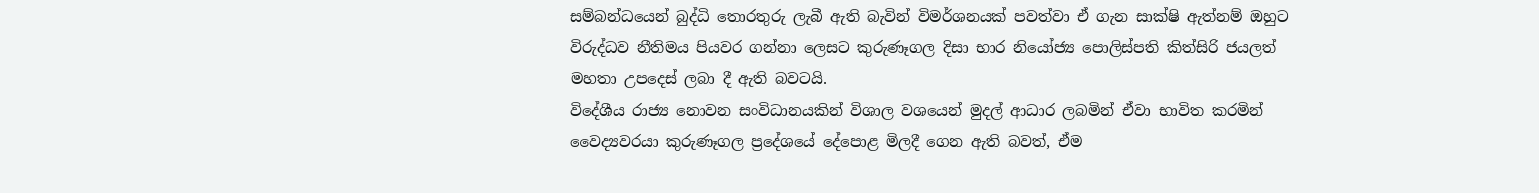සම්බන්ධයෙන් බුද්ධි තොරතුරු ලැබී ඇති බැවින් විමර්ශනයක් පවත්වා ඒ ගැන සාක්ෂි ඇත්නම් ඔහුට විරුද්ධව නීතිමය පියවර ගන්නා ලෙසට කුරුණෑගල දිසා භාර නියෝජ්‍ය පොලිස්පති කිත්සිරි ජයලත් මහතා උපදෙස් ලබා දී ඇති බවටයි.
විදේශීය රාජ්‍ය නොවන සංවිධානයකින් විශාල වශයෙන් මුදල් ආධාර ලබමින් ඒවා භාවිත කරමින් වෛද්‍යවරයා කුරුණෑගල ප්‍රදේශයේ දේපොළ මිලදී ගෙන ඇති බවත්, ඒම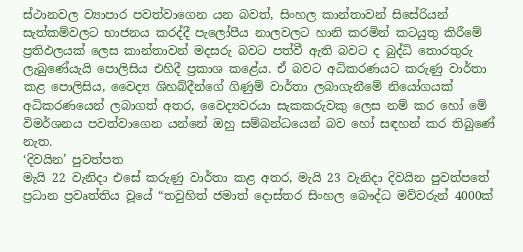ස්ථානවල ව්‍යාපාර පවත්වාගෙන යන බවත්, සිංහල කාන්තාවන් සිසේරියන් සැත්කම්වලට භාජනය කරද්දී පැලෝපීය නාලවලට හානි කරමින් කටයුතු කිරීමේ ප්‍රතිඵලයක් ලෙස කාන්තාවන් මදසරු බවට පත්වී ඇති බවට ද බුද්ධි තොරතුරු ලැබුණේයැයි පොලිසිය එහිදී ප්‍රකාශ කළේය. ඒ බවට අධිකරණයට කරුණු වාර්තා කළ පොලිසිය, වෛද්‍ය ශිහබ්දීන්ගේ ගිණුම් වාර්තා ලබාගැනීමේ නියෝගයක් අධිකරණයෙන් ලබාගත් අතර, වෛද්‍යවරයා සැකකරුවකු ලෙස නම් කර හෝ මේ විමර්ශනය පවත්වාගෙන යන්නේ ඔහු සම්බන්ධයෙන් බව හෝ සඳහන් කර තිබුණේ නැත.
‘දිවයින’ පුවත්පත
මැයි 22 වැනිදා එසේ කරුණු වාර්තා කළ අතර, මැයි 23 වැනිදා දිවයින පුවත්පතේ ප්‍රධාන ප්‍රවෘත්තිය වූයේ “තවුහිත් ජමාත් දොස්තර සිංහල බෞද්ධ මව්වරුන් 4000ක්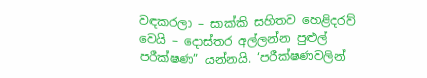වඳකරලා – සාක්කි සහිතව හෙළිදරව් වෙයි – දොස්තර අල්ලන්න පුළුල් පරීක්ෂණ” යන්නයි. ‘පරීක්ෂණවලින්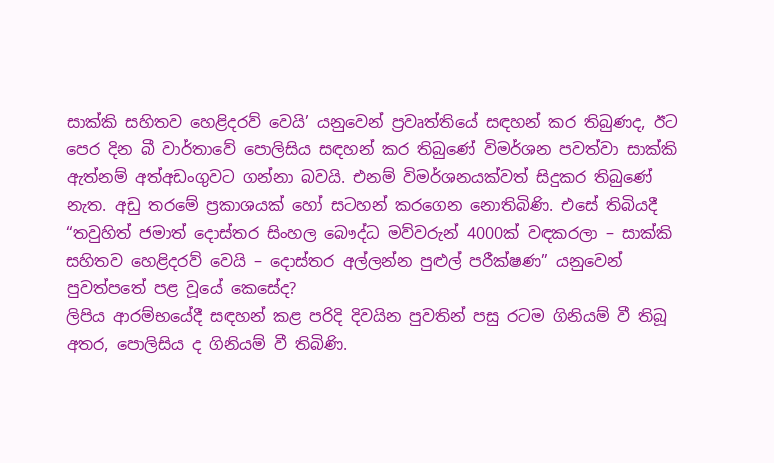සාක්කි සහිතව හෙළිදරව් වෙයි’ යනුවෙන් ප්‍රවෘත්තියේ සඳහන් කර තිබුණද, ඊට පෙර දින බී වාර්තාවේ පොලිසිය සඳහන් කර තිබුණේ විමර්ශන පවත්වා සාක්කි ඇත්නම් අත්අඩංගුවට ගන්නා බවයි. එනම් විමර්ශනයක්වත් සිදුකර තිබුණේ නැත. අඩු තරමේ ප්‍රකාශයක් හෝ සටහන් කරගෙන නොතිබිණි. එසේ තිබියදී “තවුහිත් ජමාත් දොස්තර සිංහල බෞද්ධ මව්වරුන් 4000ක් වඳකරලා – සාක්කි සහිතව හෙළිදරව් වෙයි – දොස්තර අල්ලන්න පුළුල් පරීක්ෂණ” යනුවෙන් පුවත්පතේ පළ වූයේ කෙසේද?
ලිපිය ආරම්භයේදී සඳහන් කළ පරිදි දිවයින පුවතින් පසු රටම ගිනියම් වී තිබූ අතර, පොලිසිය ද ගිනියම් වී තිබිණි.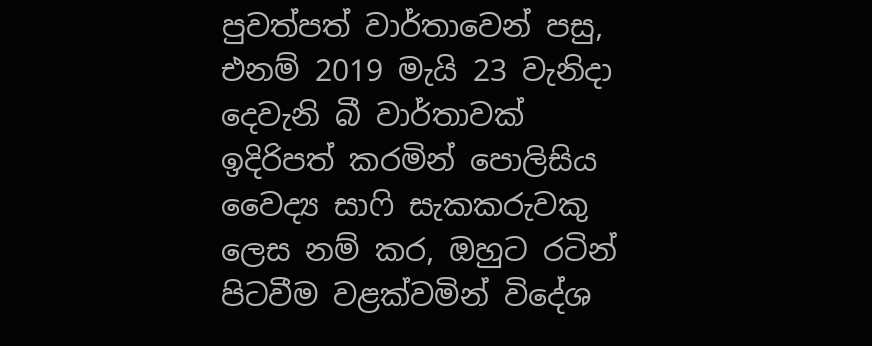පුවත්පත් වාර්තාවෙන් පසු, එනම් 2019 මැයි 23 වැනිදා දෙවැනි බී වාර්තාවක් ඉදිරිපත් කරමින් පොලිසිය වෛද්‍ය සාෆි සැකකරුවකු ලෙස නම් කර, ඔහුට රටින් පිටවීම වළක්වමින් විදේශ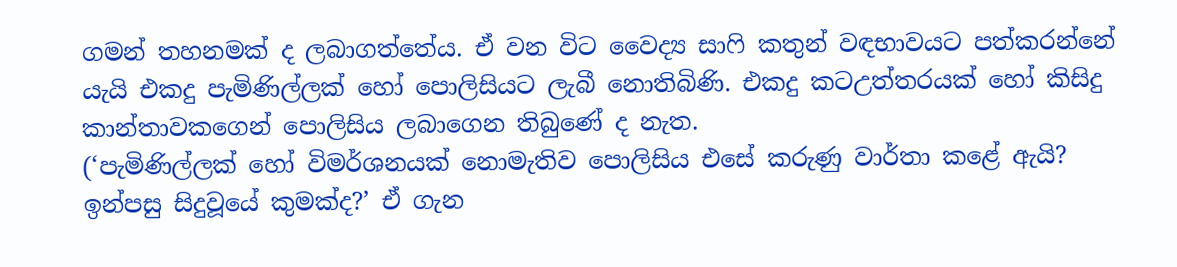ගමන් තහනමක් ද ලබාගත්තේය. ඒ වන විට වෛද්‍ය සාෆි කතුන් වඳභාවයට පත්කරන්නේ යැයි එකදු පැමිණිල්ලක් හෝ පොලිසියට ලැබී නොතිබිණි. එකදු කටඋත්තරයක් හෝ කිසිදු කාන්තාවකගෙන් පොලිසිය ලබාගෙන තිබුණේ ද නැත.
(‘පැමිණිල්ලක් හෝ විමර්ශනයක් නොමැතිව පොලිසිය එසේ කරුණු වාර්තා කළේ ඇයි? ඉන්පසු සිදුවූයේ කුමක්ද?’ ඒ ගැන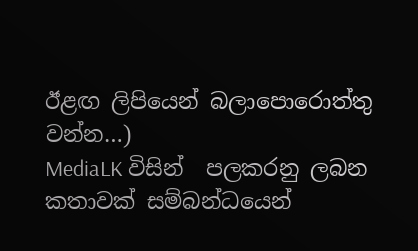ඊළඟ ලිපියෙන් බලාපොරොත්තු වන්න…)
MediaLK විසින්  පලකරනු ලබන කතාවක් සම්බන්ධයෙන්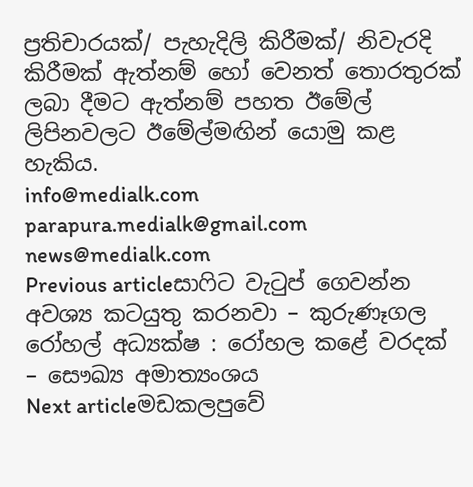ප්‍රතිචාරයක්/ පැහැදිලි කිරීමක්/ නිවැරදි කිරීමක් ඇත්නම් හෝ වෙනත් තොරතුරක් ලබා දීමට ඇත්නම් පහත ඊමේල් ලිපිනවලට ඊමේල්මඟින් යොමු කළ හැකිය.
info@medialk.com
parapura.medialk@gmail.com
news@medialk.com
Previous articleසාෆිට වැටුප් ගෙවන්න අවශ්‍ය කටයුතු කරනවා – කුරුණෑගල රෝහල් අධ්‍යක්ෂ : රෝහල කළේ වරදක් – සෞඛ්‍ය අමාත්‍යංශය
Next articleමඩකලපුවේ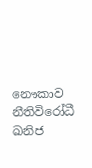නෞකාව නීතිවිරෝධී ඛනිජ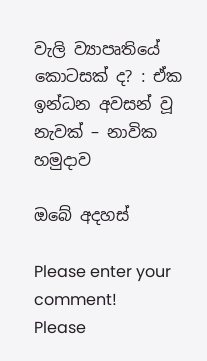වැලි ව්‍යාපෘතියේ කොටසක් ද? : ඒක ඉන්ධන අවසන් වූ නැවක් – නාවික හමුදාව

ඔබේ අදහස්

Please enter your comment!
Please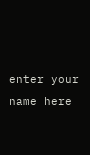enter your name here